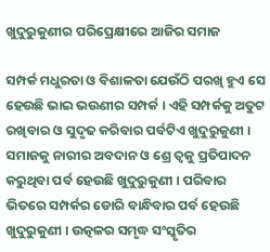ଖୁଦୁରୁକୁଣୀର ପରିପ୍ରେକ୍ଷୀରେ ଆଜିର ସମାଜ

ସମ୍ପର୍କ ମଧୁରତା ଓ ବିଶାଳତା ଯେଉଁଠି ପରଖି ହୁଏ ସେ ହେଉଛି ଭାଇ ଭଉଣୀର ସମ୍ପର୍କ । ଏହି ସମ୍ପର୍କକୁ ଅତୁଟ ରଖିବାର ଓ ସୁଦୃଢ କରିବାର ପର୍ବଟିଏ ଖୁଦୁରୁକୁଣୀ । ସମାଜକୁ ନାରୀର ଅବଦାନ ଓ ଶ୍ରେ ତ୍ୱକୁ ପ୍ରତିପାଦନ କରୁଥିବା ପର୍ବ ହେଉଛି ଖୁଦୁରୁକୁଣୀ । ପରିବାର ଭିତରେ ସମ୍ପର୍କର ଡୋରି ବାନ୍ଧିବାର ପର୍ବ ହେଉଛି ଖୁଦୁରୁକୁଣୀ । ଉତ୍କଳର ସମୃଦ୍ଧ ସଂସ୍କୃତିର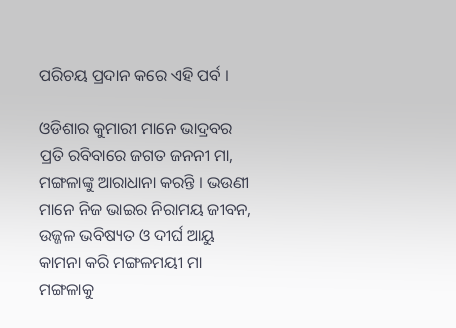ପରିଚୟ ପ୍ରଦାନ କରେ ଏହି ପର୍ବ ।

ଓଡିଶାର କୁମାରୀ ମାନେ ଭାଦ୍ରବର ପ୍ରତି ରବିବାରେ ଜଗତ ଜନନୀ ମା, ମଙ୍ଗଳାଙ୍କୁ ଆରାଧାନା କରନ୍ତି । ଭଉଣୀ ମାନେ ନିଜ ଭାଇର ନିରାମୟ ଜୀବନ, ଉଜ୍ଜଳ ଭବିଷ୍ୟତ ଓ ଦୀର୍ଘ ଆୟୁ କାମନା କରି ମଙ୍ଗଳମୟୀ ମା ମଙ୍ଗଳାକୁ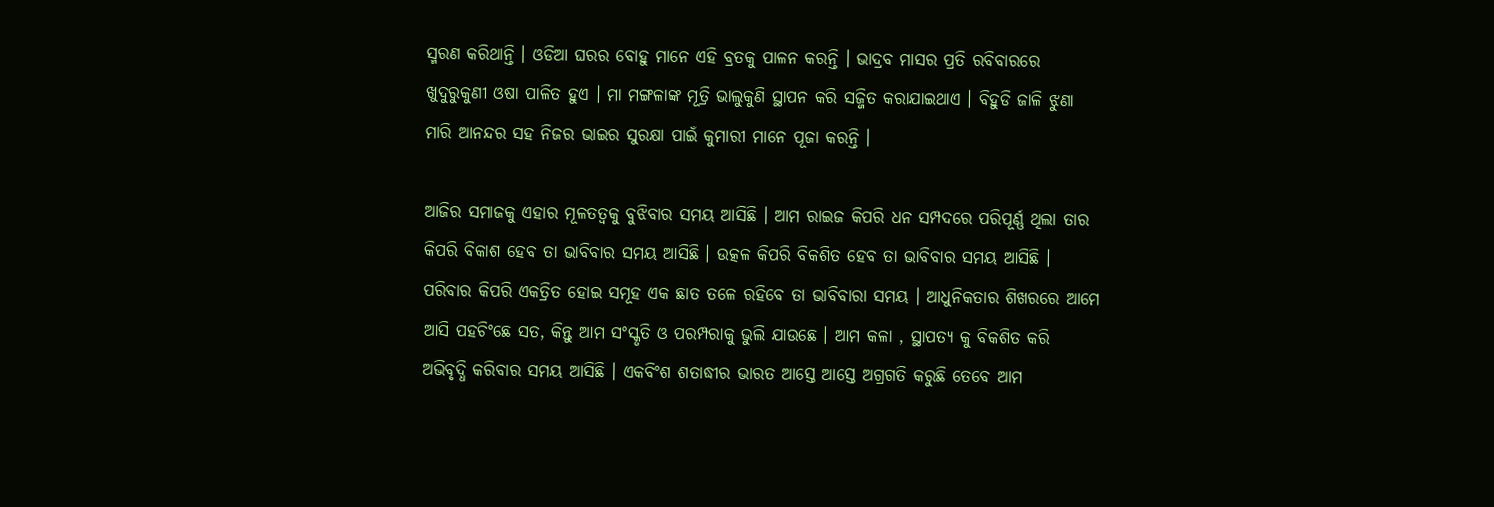ସ୍ମରଣ କରିଥାନ୍ତି । ଓଡିଆ ଘରର ବୋହୁ ମାନେ ଏହି ବ୍ରତକୁ ପାଳନ କରନ୍ତି । ଭାଦ୍ରବ ମାସର ପ୍ରତି ରବିବାରରେ ଖୁଦୁରୁକୁଣୀ ଓଷା ପାଳିତ ହୁଏ । ମା ମଙ୍ଗଳାଙ୍କ ମୂତ୍ରି ଭାଲୁକୁଣି ସ୍ଥାପନ କରି ସଜ୍ଜିତ କରାଯାଇଥାଏ । ବିହୁଡି ଜାଳି ଝୁଣା ମାରି ଆନନ୍ଦର ସହ ନିଜର ଭାଇର ସୁରକ୍ଷା ପାଇଁ କୁମାରୀ ମାନେ ପୂଜା କରନ୍ତି ।

ଆଜିର ସମାଜକୁ ଏହାର ମୂଳତତ୍ୱକୁ ବୁଝିବାର ସମୟ ଆସିଛି । ଆମ ରାଇଜ କିପରି ଧନ ସମ୍ପଦରେ ପରିପୂର୍ଣ୍ଣ ଥିଲା ତାର କିପରି ବିକାଶ ହେବ ତା ଭାବିବାର ସମୟ ଆସିଛି । ଉତ୍କଳ କିପରି ବିକଶିତ ହେବ ତା ଭାବିବାର ସମୟ ଆସିଛି । ପରିବାର କିପରି ଏକତ୍ରିତ ହୋଇ ସମୂହ ଏକ ଛାତ ତଳେ ରହିବେ ତା ଭାବିବାରା ସମୟ । ଆଧୁନିକତାର ଶିଖରରେ ଆମେ ଆସି ପହଚିଂଛେ ସତ, କିନ୍ତୁ ଆମ ସଂସ୍କୃତି ଓ ପରମ୍ପରାକୁ ଭୁଲି ଯାଉଛେ । ଆମ କଳା , ସ୍ଥାପତ୍ୟ କୁ ବିକଶିତ କରି ଅଭିବୃଦ୍ଧି କରିବାର ସମୟ ଆସିଛି । ଏକବିଂଶ ଶତାଦ୍ଧୀର ଭାରତ ଆସ୍ତେ ଆସ୍ତେ ଅଗ୍ରଗତି କରୁଛି ତେବେ ଆମ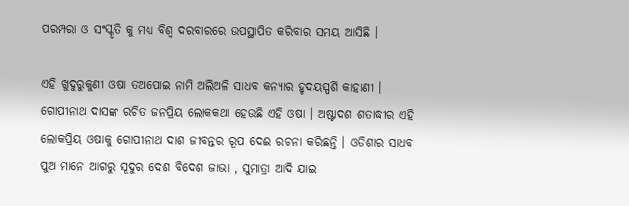ପରମ୍ପରା ଓ ସଂସ୍କୃତି କୁ ମଧ୍ୟ ବିଶ୍ୱ ଦରବାରରେ ଉପସ୍ଥାପିତ କରିବାର ସମୟ ଆସିଛି ।

ଏହି ଖୁଦୁରୁକୁଣୀ ଓଷା ତଅପୋଇ ନାମି ଅଲିଅଳି ସାଧବ କନ୍ୟାର ହୃଦୟସ୍ପର୍ଶି କାହାଣୀ । ଗୋପୀନାଥ ଦାସଙ୍କ ରଚିତ ଜନପ୍ରିୟ ଲୋକକଥା ହେଉଛି ଏହି ଓଷା । ଅଷ୍ଟାଦଶ ଶତାଦ୍ଧୀର ଏହି ଲୋକପ୍ରିୟ ଓଷାକୁ ଗୋପୀନାଥ ଦାଶ ଜୀବନ୍ତର ରୂପ ଦେଈ ରଚନା କରିଛନ୍ତି । ଓଡିଶାର ସାଧବ ପୁଅ ମାନେ ଆଗରୁ ସୂଦୁର ଦେଶ ବିଦେଶ ଜାଭା , ସୁମାତ୍ରା ଆଦି ଯାଇ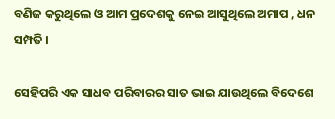ବଣିଜ କରୁଥିଲେ ଓ ଆମ ପ୍ରଦେଶକୁ ନେଇ ଆସୁଥିଲେ ଅମାପ , ଧନ ସମ୍ପତି ।

ସେହିପରି ଏକ ସାଧବ ପରିବାରର ସାତ ଭାଇ ଯାଉଥିଲେ ବିଦେଶେ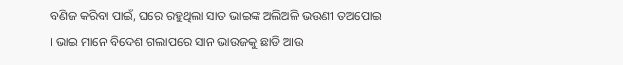ବଣିଜ କରିବା ପାଇଁ, ଘରେ ରହୁଥିଲା ସାତ ଭାଇଙ୍କ ଅଲିଅଳି ଭଉଣୀ ତଅପୋଇ । ଭାଇ ମାନେ ବିଦେଶ ଗଲାପରେ ସାନ ଭାଉଜକୁ ଛାଡି ଆଉ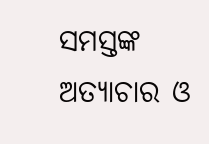ସମସ୍ତଙ୍କ ଅତ୍ୟାଚାର ଓ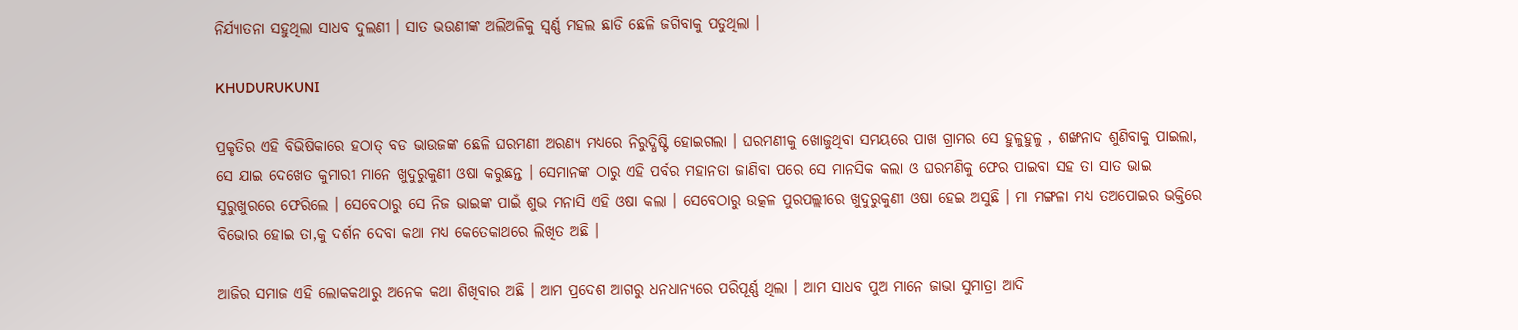ନିର୍ଯ୍ୟାତନା ସହୁଥିଲା ସାଧବ ଦୁଲଣୀ । ସାତ ଭଉଣୀଙ୍କ ଅଲିଅଳିକୁ ସ୍ୱର୍ଣ୍ଣ ମହଲ ଛାଡି ଛେଳି ଜଗିବାକୁ ପଡୁଥିଲା ।

KHUDURUKUNI

ପ୍ରକୃତିର ଏହି ବିଭିଷିକାରେ ହଠାତ୍ ବଡ ଭାଉଜଙ୍କ ଛେଳି ଘରମଣୀ ଅରଣ୍ୟ ମଧ୍ୟରେ ନିରୁଦ୍ଧିଷ୍ଟି ହୋଇଗଲା । ଘରମଣୀକୁ ଖୋଜୁଥିବା ସମୟରେ ପାଖ ଗ୍ରାମର ସେ ହୁଳୁହୁଳୁ , ଶଙ୍ଖନାଦ ଶୁଣିବାକୁ ପାଇଲା, ସେ ଯାଇ ଦେଖେତ କୁମାରୀ ମାନେ ଖୁଦୁରୁକୁଣୀ ଓଷା କରୁଛନ୍ତ । ସେମାନଙ୍କ ଠାରୁ ଏହି ପର୍ବର ମହାନତା ଜାଣିବା ପରେ ସେ ମାନସିକ କଲା ଓ ଘରମଣିକୁ ଫେର ପାଇବା ସହ ତା ସାତ ଭାଇ ସୁରୁଖୁରରେ ଫେରିଲେ । ସେବେଠାରୁ ସେ ନିଜ ଭାଇଙ୍କ ପାଇଁ ଶୁଭ ମନାସି ଏହି ଓଷା କଲା । ସେବେଠାରୁ ଉତ୍କଳ ପୁରପଲ୍ଲୀରେ ଖୁଦୁରୁକୁଣୀ ଓଷା ହେଇ ଅସୁଛି । ମା ମଙ୍ଗଳା ମଧ୍ୟ ତଅପୋଇର ଭକ୍ତିରେ ବିଭୋର ହୋଇ ତା,କୁ ଦର୍ଶନ ଦେବା କଥା ମଧ୍ୟ କେତେକାଥରେ ଲିଖିତ ଅଛି ।

ଆଜିର ସମାଜ ଏହି ଲୋକକଥାରୁ ଅନେକ କଥା ଶିଖିବାର ଅଛି । ଆମ ପ୍ରଦେଶ ଆଗରୁ ଧନଧାନ୍ୟରେ ପରିପୂର୍ଣ୍ଣ ଥିଲା । ଆମ ସାଧବ ପୁଅ ମାନେ ଜାଭା ସୁମାତ୍ରା ଆଦି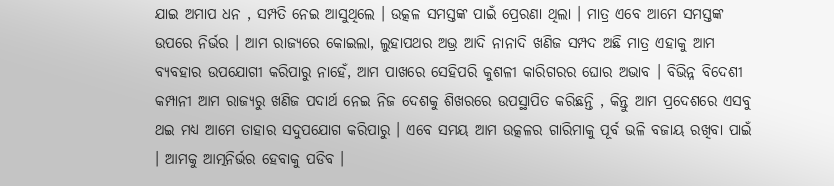ଯାଇ ଅମାପ ଧନ , ସମ୍ପତି ନେଇ ଆସୁଥିଲେ । ଉତ୍କଳ ସମସ୍ତଙ୍କ ପାଇଁ ପ୍ରେରଣା ଥିଲା । ମାତ୍ର ଏବେ ଆମେ ସମସ୍ତଙ୍କ ଉପରେ ନିର୍ଭର । ଆମ ରାଜ୍ୟରେ କୋଇଲା, ଲୁହାପଥର ଅଭ୍ର ଆଦି ନାନାଦି ଖଣିଜ ସମ୍ପଦ ଅଛି ମାତ୍ର ଏହାକୁ ଆମ ବ୍ୟବହାର ଉପଯୋଗୀ କରିପାରୁ ନାହେଁ, ଆମ ପାଖରେ ସେହିପରି କୁଶଳୀ କାରିଗରର ଘୋର ଅଭାବ । ବିଭିନ୍ନ ବିଦେଶୀ କମ୍ପାନୀ ଆମ ରାଜ୍ୟରୁ ଖଣିଜ ପଦାର୍ଥ ନେଇ ନିଜ ଦେଶକୁ ଶିଖରରେ ଉପସ୍ଥାପିତ କରିଛନ୍ତି , କିନ୍ତୁ ଆମ ପ୍ରଦେଶରେ ଏସବୁ ଥଇ ମଧ୍ୟ ଆମେ ତାହାର ସଦୁପଯୋଗ କରିପାରୁ । ଏବେ ସମୟ ଆମ ଉତ୍କଳର ଗାରିମାକୁ ପୂର୍ବ ଭଳି ବଜାୟ ରଖିବା ପାଇଁ । ଆମକୁ ଆତ୍ମନିର୍ଭର ହେବାକୁ ପଡିବ ।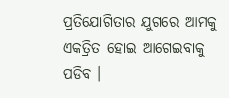ପ୍ରତିଯୋଗିତାର ଯୁଗରେ ଆମକୁ ଏକତ୍ରିତ ହୋଇ ଆଗେଇବାକୁ ପଡିବ ।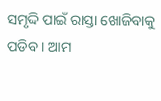ସମୃଦ୍ଦି ପାଇଁ ରାସ୍ତା ଖୋଜିବାକୁ ପଡିବ । ଆମ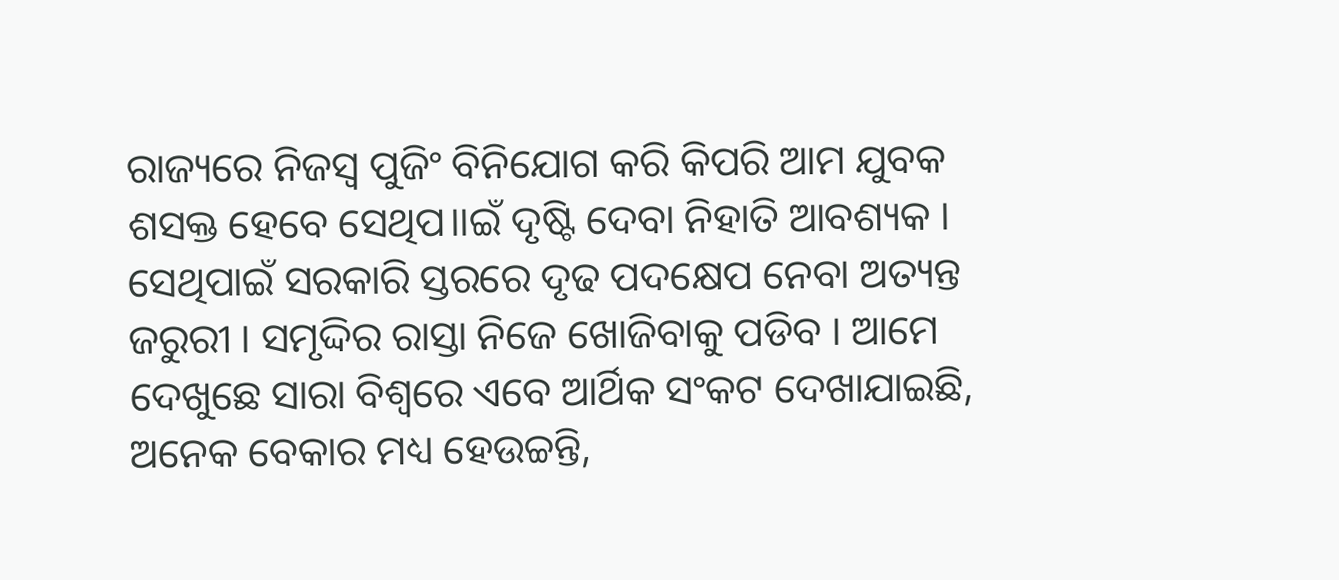ରାଜ୍ୟରେ ନିଜସ୍ୱ ପୁଜିଂ ବିନିଯୋଗ କରି କିପରି ଆମ ଯୁବକ ଶସକ୍ତ ହେବେ ସେଥିପ।।ଇଁ ଦୃଷ୍ଟି ଦେବା ନିହାତି ଆବଶ୍ୟକ । ସେଥିପାଇଁ ସରକାରି ସ୍ତରରେ ଦୃଢ ପଦକ୍ଷେପ ନେବା ଅତ୍ୟନ୍ତ ଜରୁରୀ । ସମୃଦ୍ଦିର ରାସ୍ତା ନିଜେ ଖୋଜିବାକୁ ପଡିବ । ଆମେ ଦେଖୁଛେ ସାରା ବିଶ୍ୱରେ ଏବେ ଆର୍ଥିକ ସଂକଟ ଦେଖାଯାଇଛି, ଅନେକ ବେକାର ମଧ୍ୟ ହେଉଚ୍ଚନ୍ତି,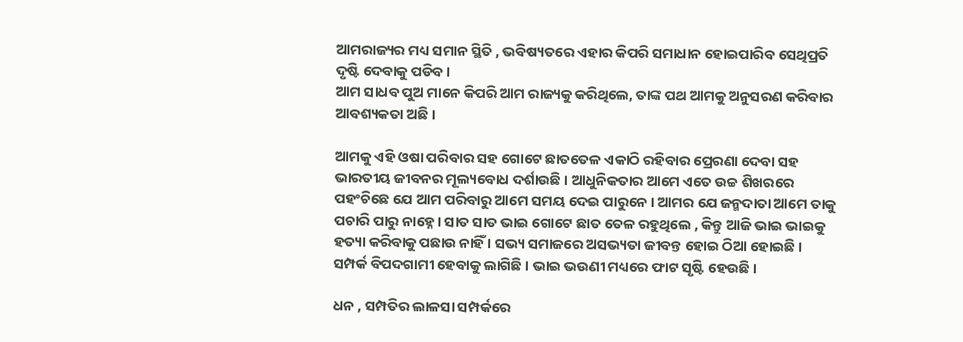ଆମରାଜ୍ୟର ମଧ୍ୟ ସମାନ ସ୍ଥିତି , ଭବିଷ୍ୟତରେ ଏହାର କିପରି ସମାଧାନ ହୋଇପାରିବ ସେଥିପ୍ରତି ଦୃଷ୍ଟି ଦେବାକୁ ପଡିବ ।
ଆମ ସାଧବ ପୁଅ ମାନେ କିପରି ଆମ ରାଜ୍ୟକୁ କରିଥିଲେ, ତାଙ୍କ ପଥ ଆମକୁ ଅନୁସରଣ କରିବାର ଆବଶ୍ୟକତା ଅଛି ।

ଆମକୁ ଏହି ଓଷା ପରିବାର ସହ ଗୋଟେ ଛାତତେଳ ଏକାଠି ରହିବାର ପ୍ରେରଣା ଦେବା ସହ ଭାରତୀୟ ଜୀବନର ମୂଲ୍ୟବୋଧ ଦର୍ଶାଉଛି । ଆଧୁନିକତାର ଆମେ ଏତେ ଉଚ୍ଚ ଶିଖରରେ ପହଂଚିଛେ ଯେ ଆମ ପରିବାରୁ ଆମେ ସମୟ ଦେଇ ପାରୁନେ । ଆମର ଯେ ଜନ୍ମଦାତା ଆମେ ତାକୁ ପଚାରି ପାରୁ ନାହ୍ନେ । ସାତ ସାତ ଭାଇ ଗୋଟେ ଛାତ ତେଳ ରହୁଥିଲେ , କିନ୍ତୁ ଆଜି ଭାଇ ଭାଇକୁ ହତ୍ୟା କରିବାକୁ ପଛାଉ ନାହିଁ । ସଭ୍ୟ ସମାଜରେ ଅସଭ୍ୟତା ଜୀବନ୍ତ ହୋଇ ଠିଆ ହୋଇଛି । ସମ୍ପର୍କ ବିପଦଗାମୀ ହେବାକୁ ଲାଗିଛି । ଭାଇ ଭଉଣୀ ମଧ୍ୟରେ ଫାଟ ସୃଷ୍ଟି ହେଉଛି ।

ଧନ , ସମ୍ପତିର ଲାଳସା ସମ୍ପର୍କରେ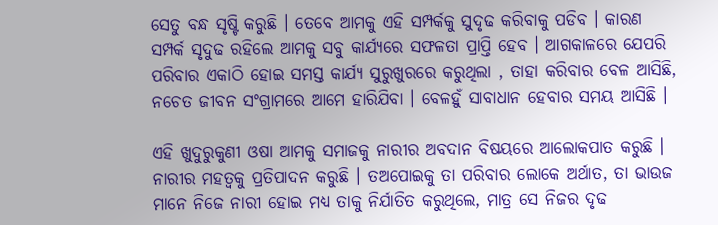ସେତୁ ବନ୍ଧ ସୃଷ୍ଟି କରୁଛି । ତେବେ ଆମକୁ ଏହି ସମ୍ପର୍କକୁ ସୁଦୃଢ କରିବାକୁ ପଡିବ । କାରଣ ସମ୍ପର୍କ ସୃଦୁଢ ରହିଲେ ଆମକୁ ସବୁ କାର୍ଯ୍ୟରେ ସଫଳତା ପ୍ରାପ୍ତି ହେବ । ଆଗକାଳରେ ଯେପରି ପରିବାର ଏକାଠି ହୋଇ ସମସ୍ତ କାର୍ଯ୍ୟ ସୁରୁଖୁରରେ କରୁଥିଲା , ତାହା କରିବାର ବେଳ ଆସିଛି, ନଚେତ ଜୀବନ ସଂଗ୍ରାମରେ ଆମେ ହାରିଯିବା । ବେଳହୁଁ ସାବାଧାନ ହେବାର ସମୟ ଆସିଛି ।

ଏହି ଖୁଦୁରୁକୁଣୀ ଓଷା ଆମକୁ ସମାଜକୁ ନାରୀର ଅବଦାନ ବିଷୟରେ ଆଲୋକପାତ କରୁଛି । ନାରୀର ମହତ୍ୱକୁ ପ୍ରତିପାଦନ କରୁଛି । ତଅପୋଇକୁ ତା ପରିବାର ଲୋକେ ଅର୍ଥାତ, ତା ଭାଉଜ ମାନେ ନିଜେ ନାରୀ ହୋଇ ମଧ୍ୟ ତାକୁ ନିର୍ଯାତିତ କରୁଥିଲେ, ମାତ୍ର ସେ ନିଜର ଦୃଢ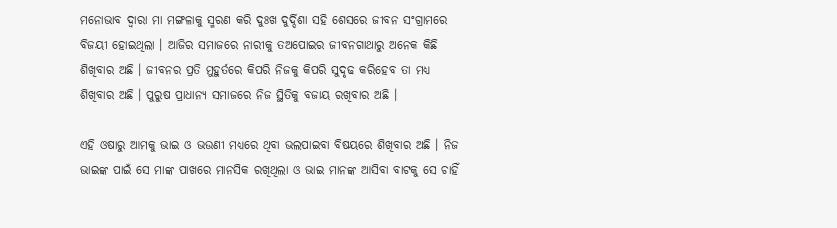ମନୋଭାବ ଦ୍ୱାରା ମା ମଙ୍ଗଳାକୁ ସ୍ମରଣ କରି ଦୁଃଖ ଦୁର୍ଦ୍ଦିଶା ସହି ଶେସରେ ଜୀବନ ସଂଗ୍ରାମରେ ବିଜୟୀ ହୋଇଥିଲା । ଆଜିର ସମାଜରେ ନାରୀକୁ ତଅପୋଇର ଜୀବନଗାଥାରୁ ଅନେକ କିଛି ଶିଖିବାର ଅଛି । ଜୀବନର ପ୍ରତି ମୁହୁର୍ତରେ କିପରି ନିଜକୁ କିପରି ସୁଦୃଢ କରିହେବ ତା ମଧ୍ୟ ଶିଖିବାର ଅଛି । ପୁରୁଷ ପ୍ରାଧାନ୍ୟ ସମାଜରେ ନିଜ ସ୍ଥିତିକୁ ବଜାୟ ରଖିବାର ଅଛି ।

ଏହି ଓଷାରୁ ଆମକୁ ଭାଇ ଓ ଭଉଣୀ ମଧ୍ୟରେ ଥିବା ଭଲପାଇବା ବିଷୟରେ ଶିଖିବାର ଅଛି । ନିଜ ଭାଇଙ୍କ ପାଇଁ ସେ ମାଙ୍କ ପାଖରେ ମାନସିକ ରଖିଥିଲା ଓ ଭାଇ ମାନଙ୍କ ଆସିବା ବାଟକୁ ସେ ଚାହିଁ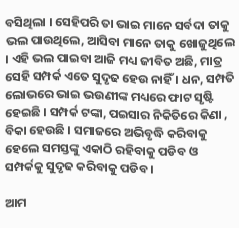ବସିଥିଲା । ସେହିପରି ତା ଭାଇ ମାନେ ସର୍ବଦା ତାକୁ ଭଲ ପାଉଥିଲେ, ଆସିବା ମାନେ ତାକୁ ଖୋଜୁଥିଲେ । ଏହି ଭଲ ପାଇବା ଆଜି ମଧ୍ୟ ଜୀବିତ ଅଛି, ମାତ୍ର ସେହି ସମ୍ପର୍କ ଏତେ ସୁଦୃଢ ହେଉ ନାହିଁ । ଧନ, ସମ୍ପତି ଲୋଭରେ ଭାଇ ଭଉଣୀଙ୍କ ମଧ୍ୟରେ ଫାଟ ସୃଷ୍ଟି ହେଇଛି । ସମ୍ପର୍କ ଟଙ୍କା, ପଇସାର ନିକିତିରେ କିଣା , ବିକା ହେଉଛି । ସମାଜରେ ଅଭିବୃଦ୍ଧି କରିବାକୁ ହେଲେ ସମସ୍ତଙ୍କୁ ଏକାଠି ରହିବାକୁ ପଡିବ ଓ ସମ୍ପର୍କକୁ ସୁଦୃଢ କରିବାକୁ ପଡିବ ।

ଆମ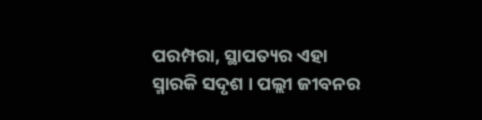ପରମ୍ପରା, ସ୍ଥାପତ୍ୟର ଏହା ସ୍ମାରକି ସଦୃଶ । ପଲ୍ଲୀ ଜୀବନର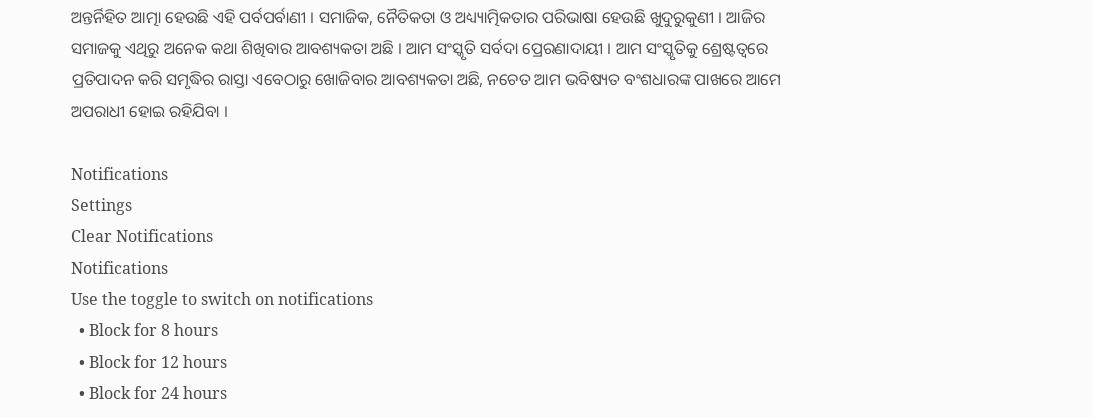ଅନ୍ତର୍ନିହିତ ଆତ୍ମା ହେଉଛି ଏହି ପର୍ବପର୍ବାଣୀ । ସମାଜିକ, ନୈତିକତା ଓ ଅଧ୍ୟ୍ୟାତ୍ମିକତାର ପରିଭାଷା ହେଉଛି ଖୁଦୁରୁକୁଣୀ । ଆଜିର ସମାଜକୁ ଏଥିରୁ ଅନେକ କଥା ଶିଖିବାର ଆବଶ୍ୟକତା ଅଛି । ଆମ ସଂସ୍କୃତି ସର୍ବଦା ପ୍ରେରଣାଦାୟୀ । ଆମ ସଂସ୍କୃତିକୁ ଶ୍ରେଷ୍ଟତ୍ୱରେ ପ୍ରତିପାଦନ କରି ସମୃଦ୍ଧିର ରାସ୍ତା ଏବେଠାରୁ ଖୋଜିବାର ଆବଶ୍ୟକତା ଅଛି, ନଚେତ ଆମ ଭବିଷ୍ୟତ ବଂଶଧାରଙ୍କ ପାଖରେ ଆମେ ଅପରାଧୀ ହୋଇ ରହିଯିବା ।

Notifications
Settings
Clear Notifications
Notifications
Use the toggle to switch on notifications
  • Block for 8 hours
  • Block for 12 hours
  • Block for 24 hours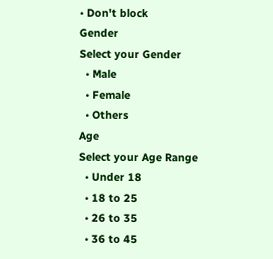• Don't block
Gender
Select your Gender
  • Male
  • Female
  • Others
Age
Select your Age Range
  • Under 18
  • 18 to 25
  • 26 to 35
  • 36 to 45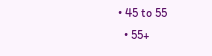• 45 to 55
  • 55+